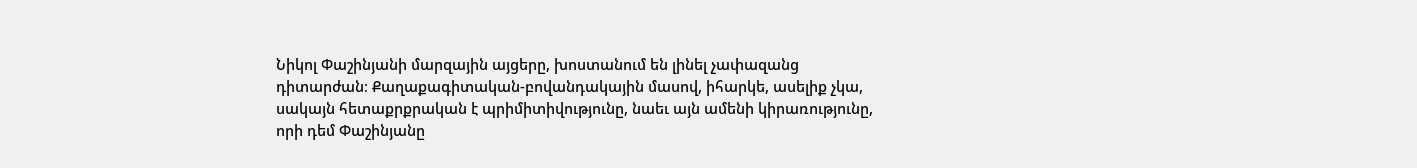Նիկոլ Փաշինյանի մարզային այցերը, խոստանում են լինել չափազանց դիտարժան։ Քաղաքագիտական-բովանդակային մասով, իհարկե, ասելիք չկա, սակայն հետաքրքրական է պրիմիտիվությունը, նաեւ այն ամենի կիրառությունը, որի դեմ Փաշինյանը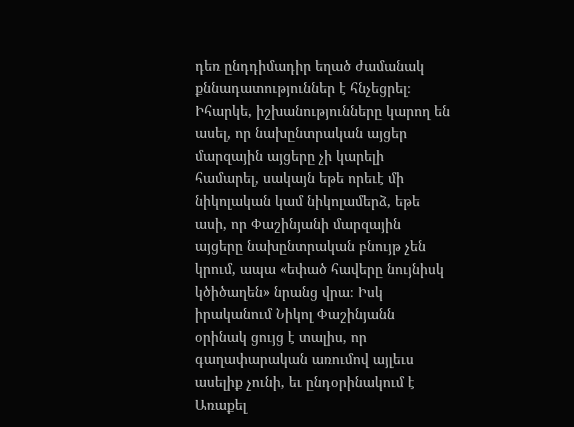դեռ ընդդիմադիր եղած ժամանակ քննադատություններ է հնչեցրել։
Իհարկե, իշխանությունները կարող են ասել, որ նախընտրական այցեր մարզային այցերը չի կարելի համարել, սակայն եթե որեւէ մի նիկոլական կամ նիկոլամերձ, եթե ասի, որ Փաշինյանի մարզային այցերը նախընտրական բնույթ չեն կրում, ապա «եփած հավերը նույնիսկ կծիծաղեն» նրանց վրա։ Իսկ իրականում Նիկոլ Փաշինյանն օրինակ ցույց է տալիս, որ գաղափարական առումով այլեւս ասելիք չունի, եւ ընդօրինակում է Առաքել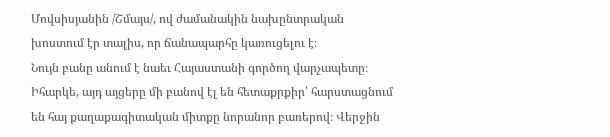Մովսիսյանին /Շմայս/, ով ժամանակին նախընտրական խոստում էր տալիս, որ ճանապարհը կառուցելու է։
Նույն բանը անում է նաեւ Հայաստանի գործող վարչապետը։ Իհարկե, այդ այցերը մի բանով էլ են հետաքրքիր՝ հարստացնում են հայ քաղաքագիտական միտքը նորանոր բառերով։ Վերջին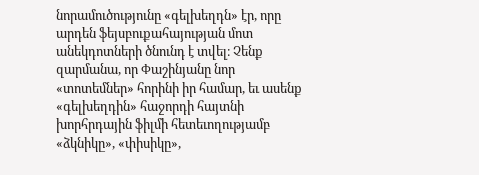նորամուծությունը «գելխեղդն» էր, որը արդեն ֆեյսբուքահայության մոտ անեկդոտների ծնունդ է տվել։ Չենք զարմանա, որ Փաշինյանը նոր «տոտեմներ» հորինի իր համար, եւ ասենք «գելխեղդին» հաջորդի հայտնի խորհրդային ֆիլմի հետեւողությամբ «ձկնիկը», «փիսիկը»,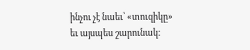ինչու չէ նաեւ՝ «տուզիկը» եւ այսպես շարունակ։